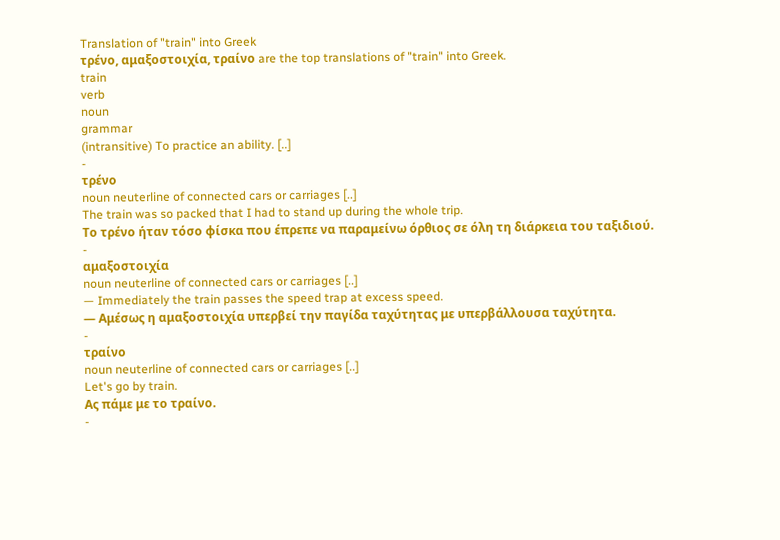Translation of "train" into Greek
τρένο, αμαξοστοιχία, τραίνο are the top translations of "train" into Greek.
train
verb
noun
grammar
(intransitive) To practice an ability. [..]
-
τρένο
noun neuterline of connected cars or carriages [..]
The train was so packed that I had to stand up during the whole trip.
Το τρένο ήταν τόσο φίσκα που έπρεπε να παραμείνω όρθιος σε όλη τη διάρκεια του ταξιδιού.
-
αμαξοστοιχία
noun neuterline of connected cars or carriages [..]
— Immediately the train passes the speed trap at excess speed.
— Αμέσως η αμαξοστοιχία υπερβεί την παγίδα ταχύτητας με υπερβάλλουσα ταχύτητα.
-
τραίνο
noun neuterline of connected cars or carriages [..]
Let's go by train.
Ας πάμε με το τραίνο.
-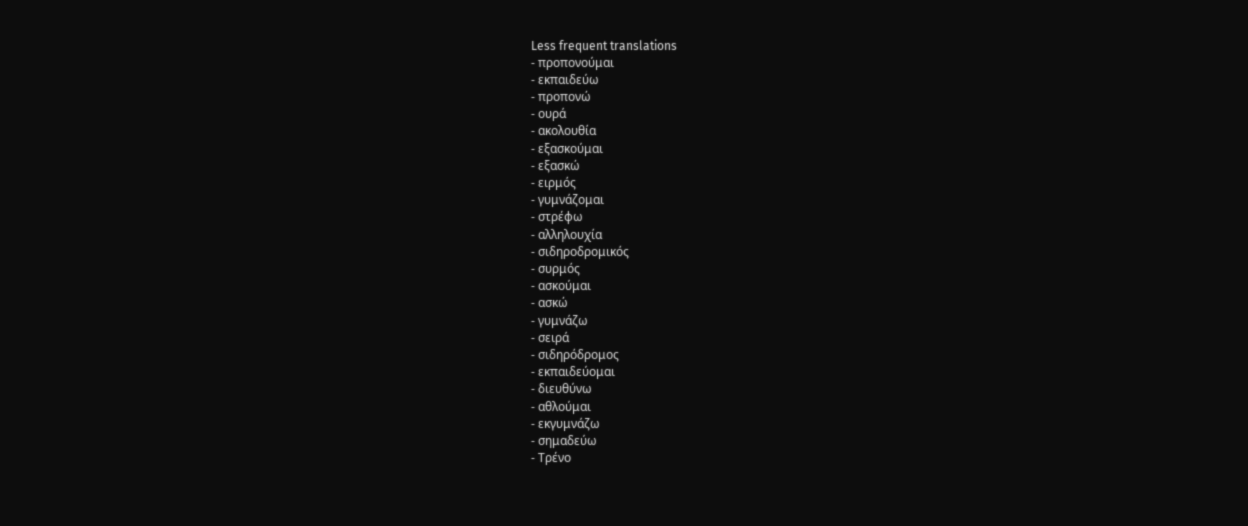Less frequent translations
- προπονούμαι
- εκπαιδεύω
- προπονώ
- ουρά
- ακολουθία
- εξασκούμαι
- εξασκώ
- ειρμός
- γυμνάζομαι
- στρέφω
- αλληλουχία
- σιδηροδρομικός
- συρμός
- ασκούμαι
- ασκώ
- γυμνάζω
- σειρά
- σιδηρόδρομος
- εκπαιδεύομαι
- διευθύνω
- αθλούμαι
- εκγυμνάζω
- σημαδεύω
- Τρένο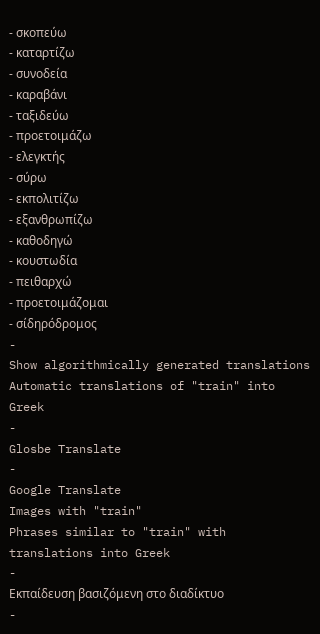- σκοπεύω
- καταρτίζω
- συνοδεία
- καραβάνι
- ταξιδεύω
- προετοιμάζω
- ελεγκτής
- σύρω
- εκπολιτίζω
- εξανθρωπίζω
- καθοδηγώ
- κουστωδία
- πειθαρχώ
- προετοιμάζομαι
- σίδηρόδρομος
-
Show algorithmically generated translations
Automatic translations of "train" into Greek
-
Glosbe Translate
-
Google Translate
Images with "train"
Phrases similar to "train" with translations into Greek
-
Εκπαίδευση βασιζόμενη στο διαδίκτυο
-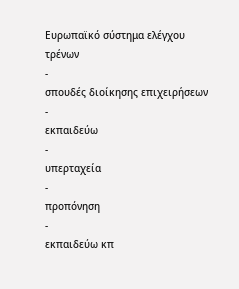Ευρωπαϊκό σύστημα ελέγχου τρένων
-
σπουδές διοίκησης επιχειρήσεων
-
εκπαιδεύω
-
υπερταχεία
-
προπόνηση
-
εκπαιδεύω κπ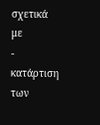σχετικά με
-
κατάρτιση των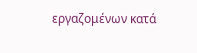εργαζομένων κατά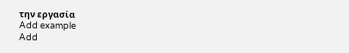την εργασία
Add example
Add